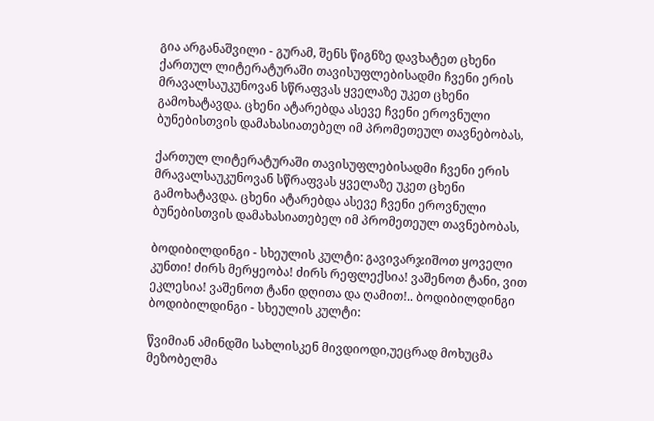გია არგანაშვილი - გურამ, შენს წიგნზე დავხატეთ ცხენი
ქართულ ლიტერატურაში თავისუფლებისადმი ჩვენი ერის მრავალსაუკუნოვან სწრაფვას ყველაზე უკეთ ცხენი გამოხატავდა. ცხენი ატარებდა ასევე ჩვენი ეროვნული ბუნებისთვის დამახასიათებელ იმ პრომეთეულ თავნებობას,

ქართულ ლიტერატურაში თავისუფლებისადმი ჩვენი ერის მრავალსაუკუნოვან სწრაფვას ყველაზე უკეთ ცხენი გამოხატავდა. ცხენი ატარებდა ასევე ჩვენი ეროვნული ბუნებისთვის დამახასიათებელ იმ პრომეთეულ თავნებობას,

ბოდიბილდინგი - სხეულის კულტი: გავივარჯიშოთ ყოველი კუნთი! ძირს მერყეობა! ძირს რეფლექსია! ვაშენოთ ტანი, ვით ეკლესია! ვაშენოთ ტანი დღითა და ღამით!.. ბოდიბილდინგი ბოდიბილდინგი - სხეულის კულტი:

წვიმიან ამინდში სახლისკენ მივდიოდი,უეცრად მოხუცმა მეზობელმა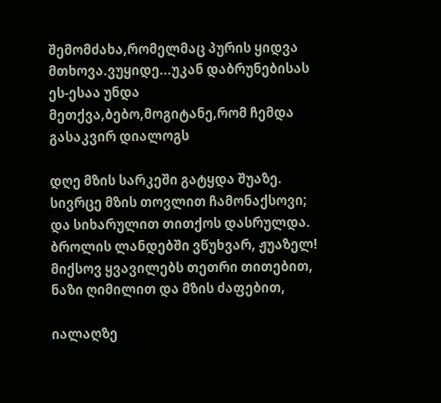შემომძახა,რომელმაც პურის ყიდვა მთხოვა.ვუყიდე...უკან დაბრუნებისას ეს-ესაა უნდა მეთქვა,ბებო,მოგიტანე,რომ ჩემდა გასაკვირ დიალოგს

დღე მზის სარკეში გატყდა შუაზე. სივრცე მზის თოვლით ჩამონაქსოვი; და სიხარულით თითქოს დასრულდა. ბროლის ლანდებში ვწუხვარ, ჟუაზელ! მიქსოვ ყვავილებს თეთრი თითებით, ნაზი ღიმილით და მზის ძაფებით,

იალაღზე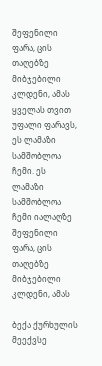შეფენილი ფარა, ცის თაღებზე მიბჯებილი კლდენი, ამას ყველას თვით უფალი ფარავს, ეს ლამაზი სამშობლოა ჩემი. ეს ლამაზი სამშობლოა ჩემი იალაღზე შეფენილი ფარა, ცის თაღებზე მიბჯებილი კლდენი, ამას

ბექა ქურხულის მეექვსე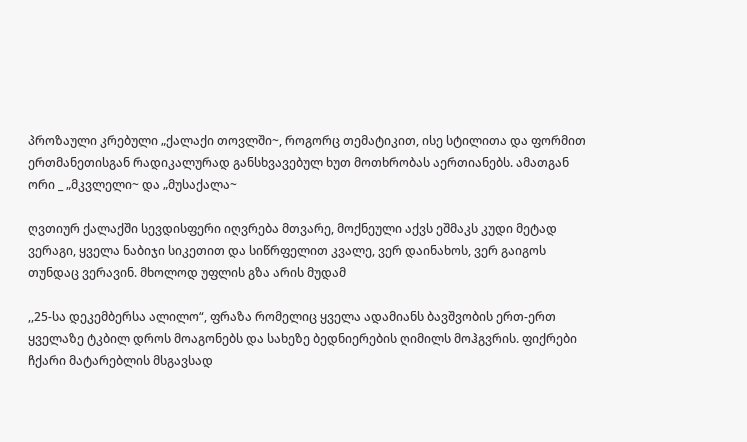პროზაული კრებული „ქალაქი თოვლში~, როგორც თემატიკით, ისე სტილითა და ფორმით ერთმანეთისგან რადიკალურად განსხვავებულ ხუთ მოთხრობას აერთიანებს. ამათგან ორი _ „მკვლელი~ და „მუსაქალა~

ღვთიურ ქალაქში სევდისფერი იღვრება მთვარე, მოქნეული აქვს ეშმაკს კუდი მეტად ვერაგი, ყველა ნაბიჯი სიკეთით და სიწრფელით კვალე, ვერ დაინახოს, ვერ გაიგოს თუნდაც ვერავინ. მხოლოდ უფლის გზა არის მუდამ

,,25-სა დეკემბერსა ალილო“, ფრაზა რომელიც ყველა ადამიანს ბავშვობის ერთ-ერთ ყველაზე ტკბილ დროს მოაგონებს და სახეზე ბედნიერების ღიმილს მოჰგვრის. ფიქრები ჩქარი მატარებლის მსგავსად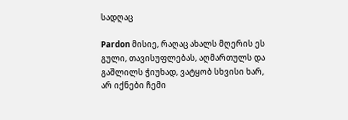სადღაც

Pardon მისიე, რაღაც ახალს მღერის ეს გული, თავისუფლებას, აღმართულს და გაშლილს ჭიუხად, ვატყობ სხვისი ხარ, არ იქნები ჩემი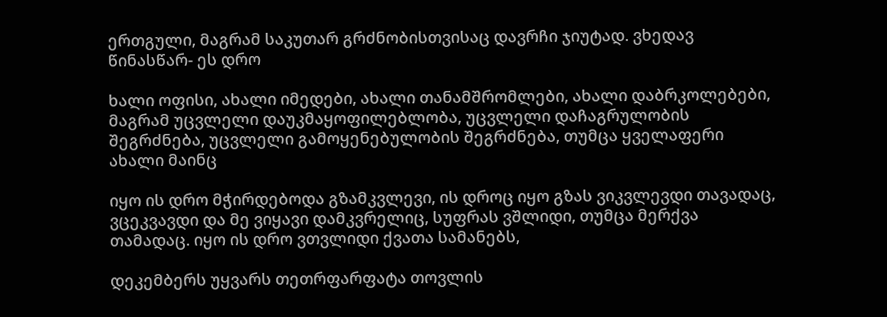ერთგული, მაგრამ საკუთარ გრძნობისთვისაც დავრჩი ჯიუტად. ვხედავ წინასწარ- ეს დრო

ხალი ოფისი, ახალი იმედები, ახალი თანამშრომლები, ახალი დაბრკოლებები, მაგრამ უცვლელი დაუკმაყოფილებლობა, უცვლელი დაჩაგრულობის შეგრძნება, უცვლელი გამოყენებულობის შეგრძნება, თუმცა ყველაფერი ახალი მაინც

იყო ის დრო მჭირდებოდა გზამკვლევი, ის დროც იყო გზას ვიკვლევდი თავადაც, ვცეკვავდი და მე ვიყავი დამკვრელიც, სუფრას ვშლიდი, თუმცა მერქვა თამადაც. იყო ის დრო ვთვლიდი ქვათა სამანებს,

დეკემბერს უყვარს თეთრფარფატა თოვლის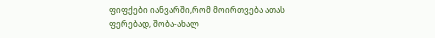ფიფქები იანვარში,რომ მოირთვება ათას ფერებად, შობა-ახალ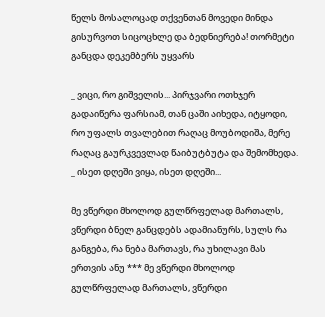წელს მოსალოცად თქვენთან მოვედი მინდა გისურვოთ სიცოცხლე და ბედნიერება! თორმეტი განცდა დეკემბერს უყვარს

_ ვიცი, რო გიშველის... პირჯვარი ოთხჯერ გადაიწერა ფარსიამ, თან ცაში აიხედა, იტყოდი, რო უფალს თვალებით რაღაც მოუბოდიშა, მერე რაღაც გაურკვევლად წაიბუტბუტა და შემომხედა. _ ისეთ დღეში ვიყა, ისეთ დღეში...

მე ვწერდი მხოლოდ გულწრფელად მართალს, ვწერდი ბნელ განცდებს ადამიანურს, სულს რა განგება, რა ნება მართავს, რა უხილავი მას ერთვის ანუ *** მე ვწერდი მხოლოდ გულწრფელად მართალს, ვწერდი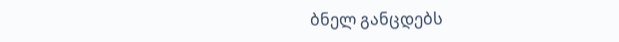ბნელ განცდებს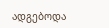ადგებოდა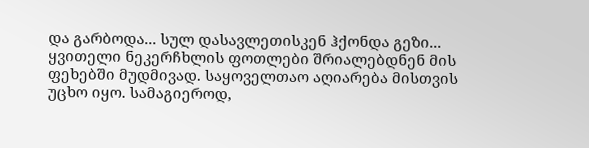და გარბოდა... სულ დასავლეთისკენ ჰქონდა გეზი... ყვითელი ნეკერჩხლის ფოთლები შრიალებდნენ მის ფეხებში მუდმივად. საყოველთაო აღიარება მისთვის უცხო იყო. სამაგიეროდ,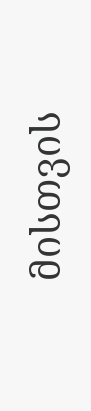მისთვის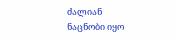ძალიან ნაცნობი იყო